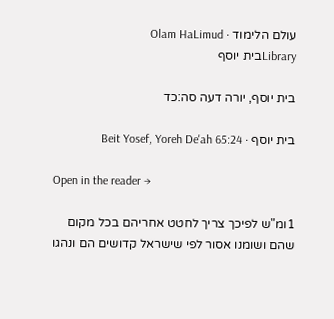עולם הלימוד · Olam HaLimud
Libraryבית יוסף

בית יוסף, יורה דעה סה:כד

בית יוסף · Beit Yosef, Yoreh De'ah 65:24

Open in the reader →

1ומ"ש לפיכך צריך לחטט אחריהם בכל מקום שהם ושומנו אסור לפי שישראל קדושים הם ונהגו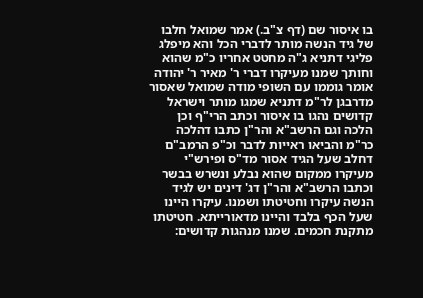בו איסור שם (דף צ"ב.) אמר שמואל חלבו של גיד הנשה מותר לדברי הכל והא מיפלג פליגי דתניא ג"ה מחטט אחריו כ"מ שהוא וחותך שמנו מעיקרו דברי ר' מאיר ר' יהודה אומר גוממו עם השופי מודה שמואל שאסור מדרבגן לר"מ דתניא שמגו מותר וישראל קדושים נהגו בו איסור וכתב הרי"ף וכן הלכה וגם הרשב"א והר"ן כתבו דהלכה כר"מ והביאו ראייות לדבר וכ"פ הרמב"ם דחלב שעל הגיד אסור מד"ס ופירש"י מעיקרו ממקום שהוא נבלע ונשרש בבשר וכתבו הרשב"א והר"ן דג' דינים יש לגיד הנשה עיקרו וחטיטתו ושמנו. עיקרו היינו שעל הכף בלבד והיינו מדאורייתא. חטיטתו מתקנת חכמים. שמנו מנהגות קדושים: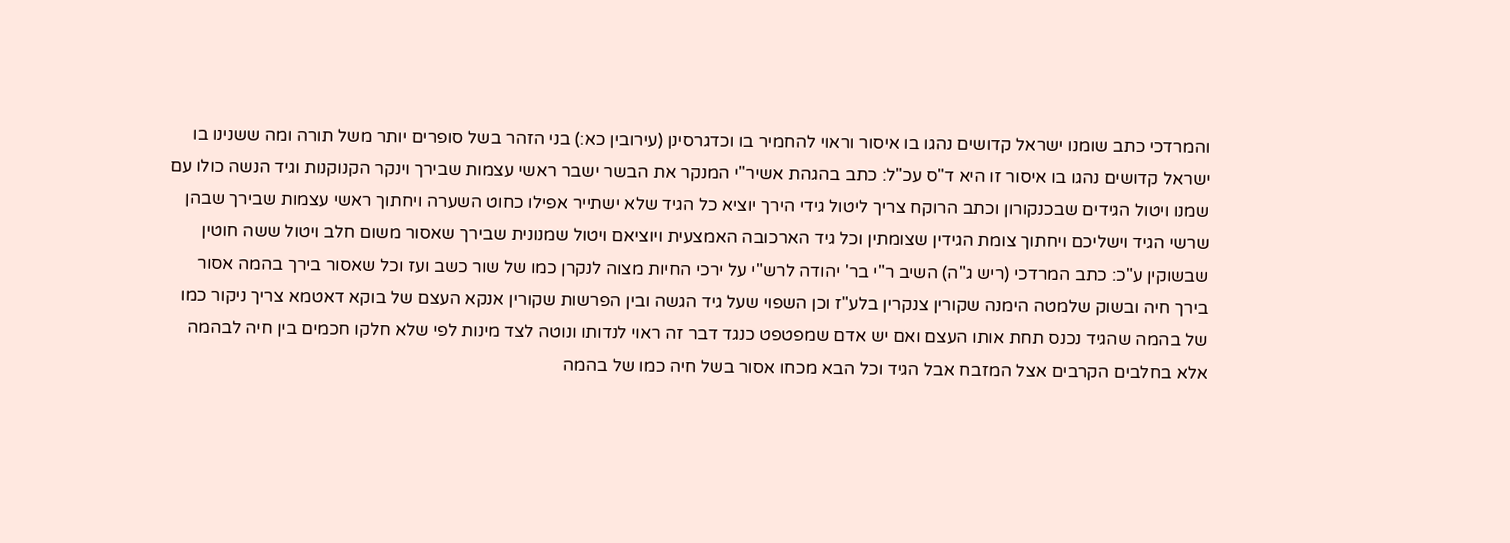והמרדכי כתב שומנו ישראל קדושים נהגו בו איסור וראוי להחמיר בו וכדגרסינן (עירובין כא:) בני הזהר בשל סופרים יותר משל תורה ומה ששנינו בו ישראל קדושים נהגו בו איסור זו היא ד"ס עכ"ל: כתב בהגהת אשיר"י המנקר את הבשר ישבר ראשי עצמות שבירך וינקר הקנוקנות וגיד הנשה כולו עם שמנו ויטול הגידים שבכנקורון וכתב הרוקח צריך ליטול גידי הירך יוציא כל הגיד שלא ישתייר אפילו כחוט השערה ויחתוך ראשי עצמות שבירך שבהן שרשי הגיד וישליכם ויחתוך צומת הגידין שצומתין וכל גיד הארכובה האמצעית ויוציאם ויטול שמנונית שבירך שאסור משום חלב ויטול ששה חוטין שבשוקין ע"כ: כתב המרדכי (ריש ג"ה) השיב ר"י בר' יהודה לרש"י על ירכי החיות מצוה לנקרן כמו של שור כשב ועז וכל שאסור בירך בהמה אסור בירך חיה ובשוק שלמטה הימנה שקורין צנקרין בלע"ז וכן השפוי שעל גיד הגשה ובין הפרשות שקורין אנקא העצם של בוקא דאטמא צריך ניקור כמו של בהמה שהגיד נכנס תחת אותו העצם ואם יש אדם שמפטפט כנגד דבר זה ראוי לנדותו ונוטה לצד מינות לפי שלא חלקו חכמים בין חיה לבהמה אלא בחלבים הקרבים אצל המזבח אבל הגיד וכל הבא מכחו אסור בשל חיה כמו של בהמה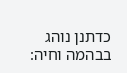כדתנן נוהג בבהמה וחיה: